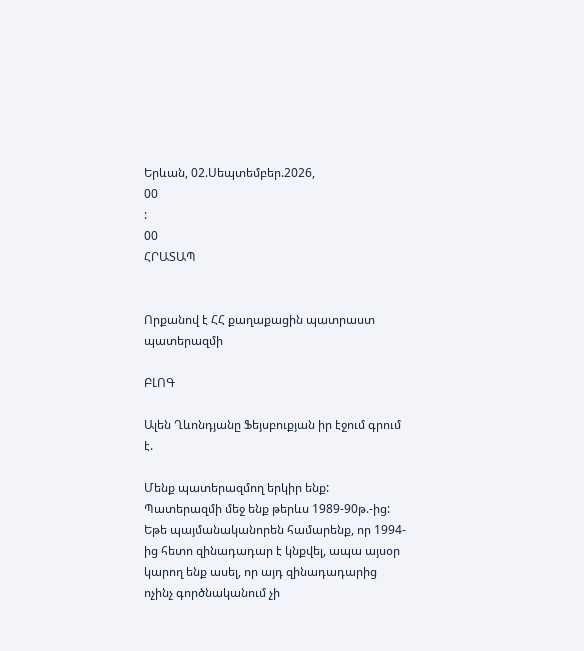Երևան, 02.Սեպտեմբեր.2026,
00
:
00
ՀՐԱՏԱՊ


Որքանով է ՀՀ քաղաքացին պատրաստ պատերազմի

ԲԼՈԳ

Ալեն Ղևոնդյանը Ֆեյսբուքյան իր էջում գրում է.

Մենք պատերազմող երկիր ենք: Պատերազմի մեջ ենք թերևս 1989-90թ.-ից: Եթե պայմանականորեն համարենք, որ 1994-ից հետո զինադադար է կնքվել, ապա այսօր կարող ենք ասել, որ այդ զինադադարից ոչինչ գործնականում չի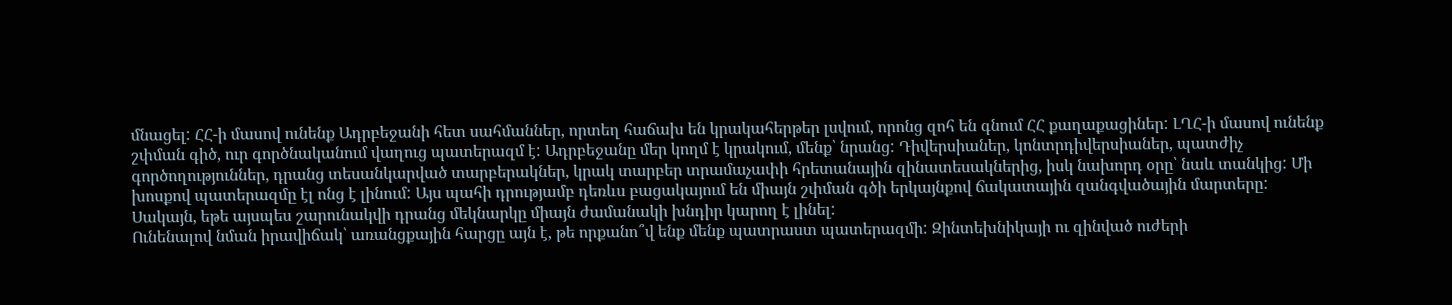մնացել: ՀՀ-ի մասով ունենք Ադրբեջանի հետ սահմաններ, որտեղ հաճախ են կրակահերթեր լսվում, որոնց զոհ են գնում ՀՀ քաղաքացիներ: ԼՂՀ-ի մասով ունենք շփման գիծ, ուր գործնականում վաղուց պատերազմ է: Ադրբեջանը մեր կողմ է կրակում, մենք՝ նրանց: Դիվերսիաներ, կոնտրդիվերսիաներ, պատժիչ գործողություններ, դրանց տեսանկարված տարբերակներ, կրակ տարբեր տրամաչափի հրետանային զինատեսակներից, իսկ նախորդ օրը՝ նաև տանկից: Մի խոսքով պատերազմը էլ ոնց է լինում: Այս պահի դրությամբ դեռևս բացակայում են միայն շփման գծի երկայնքով ճակատային զանգվածային մարտերը: Սակայն, եթե այսպես շարունակվի դրանց մեկնարկը միայն ժամանակի խնդիր կարող է լինել:
Ունենալով նման իրավիճակ՝ առանցքային հարցը այն է, թե որքանո՞վ ենք մենք պատրաստ պատերազմի: Զինտեխնիկայի ու զինված ուժերի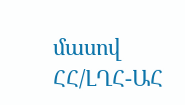մասով ՀՀ/ԼՂՀ-ԱՀ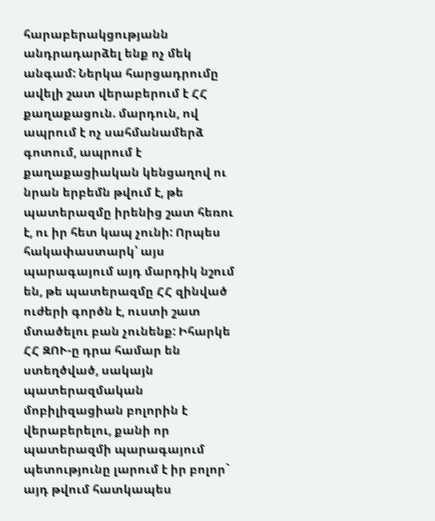հարաբերակցությանն անդրադարձել ենք ոչ մեկ անգամ: Ներկա հարցադրումը ավելի շատ վերաբերում է ՀՀ քաղաքացուն. մարդուն, ով ապրում է ոչ սահմանամերձ գոտում, ապրում է քաղաքացիական կենցաղով ու նրան երբեմն թվում է, թե պատերազմը իրենից շատ հեռու է, ու իր հետ կապ չունի: Որպես հակափաստարկ՝ այս պարագայում այդ մարդիկ նշում են, թե պատերազմը ՀՀ զինված ուժերի գործն է, ուստի շատ մտածելու բան չունենք: Իհարկե ՀՀ ԶՈՒ-ը դրա համար են ստեղծված, սակայն պատերազմական մոբիլիզացիան բոլորին է վերաբերելու, քանի որ պատերազմի պարագայում պետությունը լարում է իր բոլոր` այդ թվում հատկապես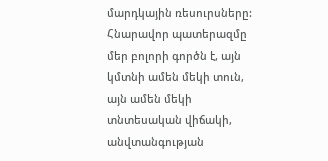մարդկային ռեսուրսները:
Հնարավոր պատերազմը մեր բոլորի գործն է, այն կմտնի ամեն մեկի տուն, այն ամեն մեկի տնտեսական վիճակի, անվտանգության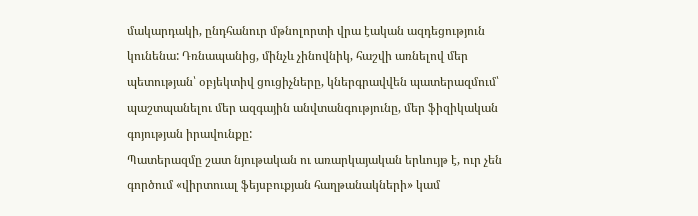մակարդակի, ընդհանուր մթնոլորտի վրա էական ազդեցություն կունենա: Դռնապանից, մինչև չինովնիկ, հաշվի առնելով մեր պետության՝ օբյեկտիվ ցուցիչները, կներգրավվեն պատերազմում՝ պաշտպանելու մեր ազգային անվտանգությունը, մեր ֆիզիկական գոյության իրավունքը:
Պատերազմը շատ նյութական ու առարկայական երևույթ է, ուր չեն գործում «վիրտուալ ֆեյսբուքյան հաղթանակների» կամ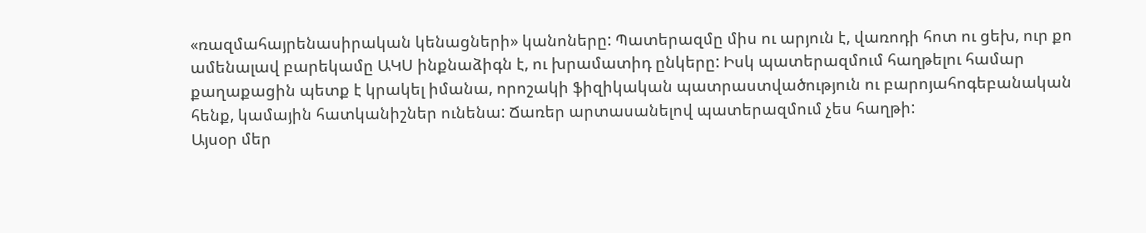«ռազմահայրենասիրական կենացների» կանոները: Պատերազմը միս ու արյուն է, վառոդի հոտ ու ցեխ, ուր քո ամենալավ բարեկամը ԱԿՍ ինքնաձիգն է, ու խրամատիդ ընկերը: Իսկ պատերազմում հաղթելու համար քաղաքացին պետք է կրակել իմանա, որոշակի ֆիզիկական պատրաստվածություն ու բարոյահոգեբանական հենք, կամային հատկանիշներ ունենա: Ճառեր արտասանելով պատերազմում չես հաղթի:
Այսօր մեր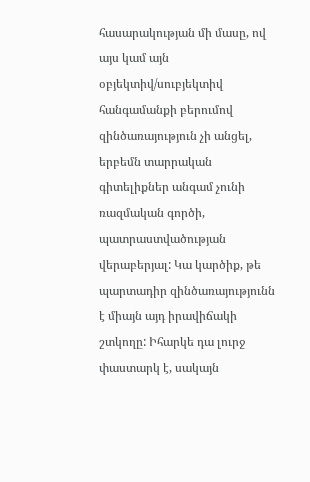հասարակության մի մասը, ով այս կամ այն օբյեկտիվ/սուբյեկտիվ հանգամանքի բերումով զինծառայություն չի անցել, երբեմն տարրական գիտելիքներ անգամ չունի ռազմական գործի, պատրաստվածության վերաբերյալ: Կա կարծիք, թե պարտադիր զինծառայությունն է միայն այդ իրավիճակի շտկողը: Իհարկե դա լուրջ փաստարկ է, սակայն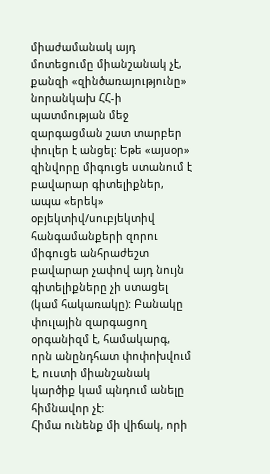միաժամանակ այդ մոտեցումը միանշանակ չէ, քանզի «զինծառայությունը» նորանկախ ՀՀ-ի պատմության մեջ զարգացման շատ տարբեր փուլեր է անցել: Եթե «այսօր» զինվորը միգուցե ստանում է բավարար գիտելիքներ, ապա «երեկ» օբյեկտիվ/սուբյեկտիվ հանգամանքերի զորու միգուցե անհրաժեշտ բավարար չափով այդ նույն գիտելիքները չի ստացել (կամ հակառակը): Բանակը փուլային զարգացող օրգանիզմ է, համակարգ, որն անընդհատ փոփոխվում է, ուստի միանշանակ կարծիք կամ պնդում անելը հիմնավոր չէ:
Հիմա ունենք մի վիճակ, որի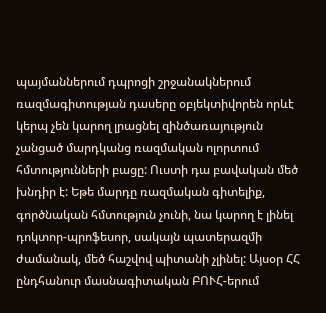պայմաններում դպրոցի շրջանակներում ռազմագիտության դասերը օբյեկտիվորեն որևէ կերպ չեն կարող լրացնել զինծառայություն չանցած մարդկանց ռազմական ոլորտում հմտությունների բացը: Ուստի դա բավական մեծ խնդիր է: Եթե մարդը ռազմական գիտելիք, գործնական հմտություն չունի, նա կարող է լինել դոկտոր-պրոֆեսոր, սակայն պատերազմի ժամանակ, մեծ հաշվով պիտանի չլինել: Այսօր ՀՀ ընդհանուր մասնագիտական ԲՈՒՀ-երում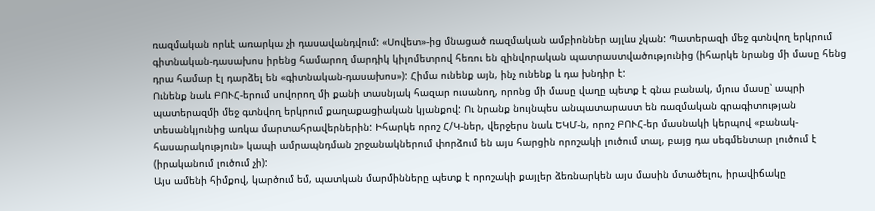ռազմական որևէ առարկա չի դասավանդվում: «Սովետ»-ից մնացած ռազմական ամբիոններ այլևս չկան: Պատերազի մեջ գտնվող երկրում գիտնական-դասախոս իրենց համարող մարդիկ կիլոմետրով հեռու են զինվորական պատրաստվածությունից (իհարկե նրանց մի մասը հենց դրա համար էլ դարձել են «գիտնական-դասախոս»): Հիմա ունենք այն, ինչ ունենք և դա խնդիր է:
Ունենք նաև ԲՈՒՀ-երում սովորող մի քանի տասնյակ հազար ուսանող, որոնց մի մասը վաղը պետք է գնա բանակ, մյուս մասը՝ ապրի պատերազմի մեջ գտնվող երկրում քաղաքացիական կյանքով: Ու նրանք նույնպես անպատարաստ են ռազմական գրագիտության տեսանկյունից առկա մարտահրավերներին: Իհարկե որոշ Հ/Կ-ներ, վերջերս նաև ԵԿՄ-ն, որոշ ԲՈՒՀ-եր մասնակի կերպով «բանակ-հասարակություն» կապի ամրապնդման շրջանակներում փորձում են այս հարցին որոշակի լուծում տալ, բայց դա սեգմենտար լուծում է (իրականում լուծում չի):
Այս ամենի հիմքով, կարծում եմ, պատկան մարմինները պետք է որոշակի քայլեր ձեռնարկեն այս մասին մտածելու, իրավիճակը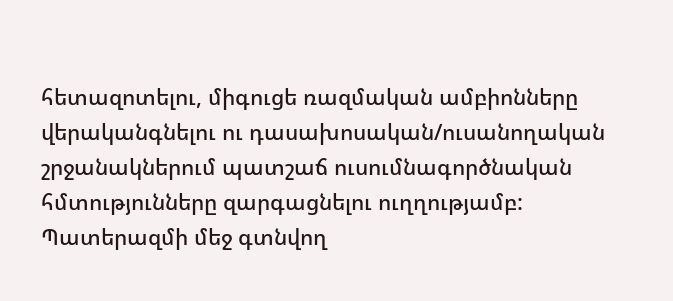հետազոտելու, միգուցե ռազմական ամբիոնները վերականգնելու ու դասախոսական/ուսանողական շրջանակներում պատշաճ ուսումնագործնական հմտությունները զարգացնելու ուղղությամբ:
Պատերազմի մեջ գտնվող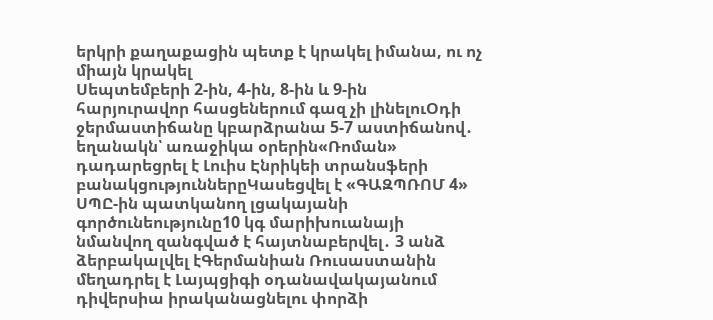երկրի քաղաքացին պետք է կրակել իմանա, ու ոչ միայն կրակել
Սեպտեմբերի 2-ին, 4-ին, 8-ին և 9-ին հարյուրավոր հասցեներում գազ չի լինելուՕդի ջերմաստիճանը կբարձրանա 5-7 աստիճանով․ եղանակն՝ առաջիկա օրերին«Ռոման» դադարեցրել է Լուիս Էնրիկեի տրանսֆերի բանակցություններըԿասեցվել է «ԳԱԶՊՌՈՄ 4» ՍՊԸ-ին պատկանող լցակայանի գործունեությունը10 կգ մարիխուանայի նմանվող զանգված է հայտնաբերվել․ 3 անձ ձերբակալվել էԳերմանիան Ռուսաստանին մեղադրել է Լայպցիգի օդանավակայանում դիվերսիա իրականացնելու փորձի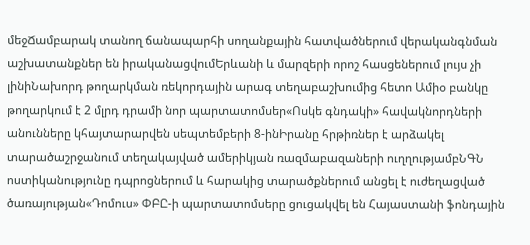մեջՃամբարակ տանող ճանապարհի սողանքային հատվածներում վերականգնման աշխատանքներ են իրականացվումԵրևանի և մարզերի որոշ հասցեներում լույս չի լինիՆախորդ թողարկման ռեկորդային արագ տեղաբաշխումից հետո Ամիօ բանկը թողարկում է 2 մլրդ դրամի նոր պարտատոմսեր«Ոսկե գնդակի» հավակնորդների անունները կհայտարարվեն սեպտեմբերի 8-ինԻրանը հրթիռներ է արձակել տարածաշրջանում տեղակայված ամերիկյան ռազմաբազաների ուղղությամբՆԳՆ ոստիկանությունը դպրոցներում և հարակից տարածքներում անցել է ուժեղացված ծառայության«Դոմուս» ՓԲԸ-ի պարտատոմսերը ցուցակվել են Հայաստանի ֆոնդային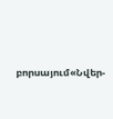բորսայում«Նվեր-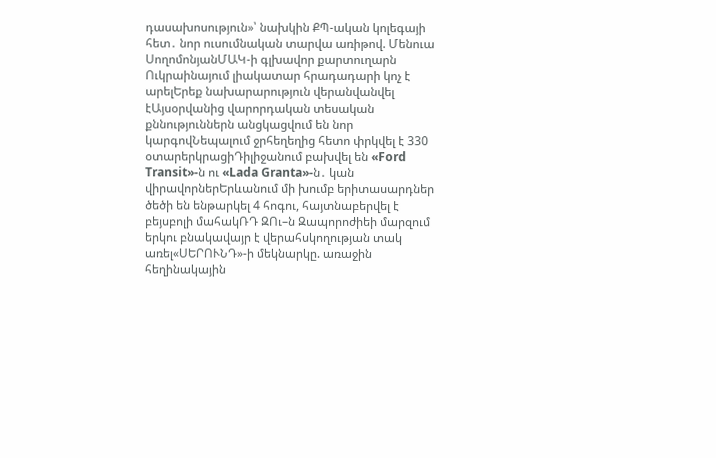դասախոսություն»՝ նախկին ՔՊ-ական կոլեգայի հետ․ նոր ուսումնական տարվա առիթով. Մենուա ՍողոմոնյանՄԱԿ-ի գլխավոր քարտուղարն Ուկրաինայում լիակատար հրադադարի կոչ է արելԵրեք նախարարություն վերանվանվել էԱյսօրվանից վարորդական տեսական քննություններն անցկացվում են նոր կարգովՆեպալում ջրհեղեղից հետո փրկվել է 330 օտարերկրացիԴիլիջանում բախվել են «Ford Transit»-ն ու «Lada Granta»-ն․ կան վիրավորներԵրևանում մի խումբ երիտասարդներ ծեծի են ենթարկել 4 հոգու, հայտնաբերվել է բեյսբոլի մահակՌԴ ԶՈւ–ն Զապորոժիեի մարզում երկու բնակավայր է վերահսկողության տակ առել«ՍԵՐՈՒՆԴ»-ի մեկնարկը. առաջին հեղինակային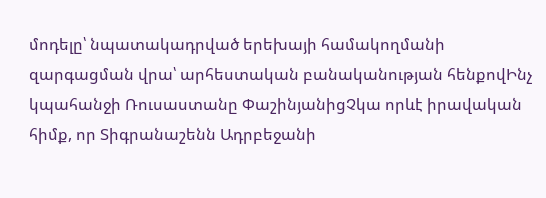մոդելը՝ նպատակադրված երեխայի համակողմանի զարգացման վրա՝ արհեստական բանականության հենքովԻնչ կպահանջի Ռուսաստանը ՓաշինյանիցՉկա որևէ իրավական հիմք, որ Տիգրանաշենն Ադրբեջանի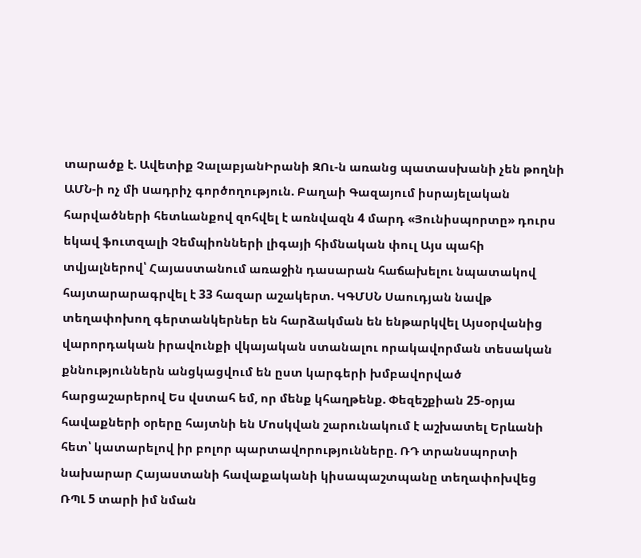տարածք է. Ավետիք ՉալաբյանԻրանի ԶՈւ-ն առանց պատասխանի չեն թողնի ԱՄՆ-ի ոչ մի uադրիչ գործողություն. Բաղաի Գազայում իսրայելական հարվածների հետևանքով զոհվել է առնվազն 4 մարդ «Յունիսպորտը» դուրս եկավ ֆուտզալի Չեմպիոնների լիգայի հիմնական փուլ Այս պահի տվյալներով՝ Հայաստանում առաջին դասարան հաճախելու նպատակով հայտարարագրվել է 33 հազար աշակերտ. ԿԳՄՍՆ Սաուդյան նավթ տեղափոխող գերտանկերներ են հարձակման են ենթարկվել Այսօրվանից վարորդական իրավունքի վկայական ստանալու որակավորման տեսական քննություններն անցկացվում են ըստ կարգերի խմբավորված հարցաշարերով Ես վստահ եմ, որ մենք կհաղթենք. Փեզեշքիան 25-օրյա հավաքների օրերը հայտնի են Մոսկվան շարունակում է աշխատել Երևանի հետ՝ կատարելով իր բոլոր պարտավորությունները. ՌԴ տրանսպորտի նախարար Հայաստանի հավաքականի կիսապաշտպանը տեղափոխվեց ՌՊԼ 5 տարի իմ նման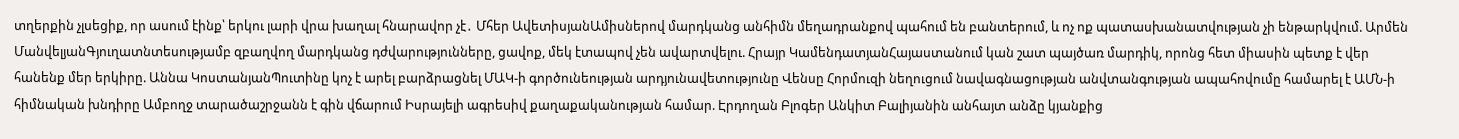տղերքին չլսեցիք, որ ասում էինք՝ երկու լարի վրա խաղալ հնարավոր չէ․ Մհեր ԱվետիսյանԱմիսներով մարդկանց անհիմն մեղադրանքով պահում են բանտերում, և ոչ ոք պատասխանատվության չի ենթարկվում. Արմեն ՄանվելյանԳյուղատնտեսությամբ զբաղվող մարդկանց դժվարությունները, ցավոք, մեկ էտապով չեն ավարտվելու. Հրայր ԿամենդատյանՀայաստանում կան շատ պայծառ մարդիկ, որոնց հետ միասին պետք է վեր հանենք մեր երկիրը. Աննա ԿոստանյանՊուտինը կոչ է արել բարձրացնել ՄԱԿ-ի գործունեության արդյունավետությունը Վենսը Հորմուզի նեղուցում նավագնացության անվտանգության ապահովումը համարել է ԱՄՆ-ի հիմնական խնդիրը Ամբողջ տարածաշրջանն է գին վճարում Իսրայելի ագրեuիվ քաղաքականության համար. Էրդողան Բլոգեր Անկիտ Բալիյանին անհայտ անձը կյանքից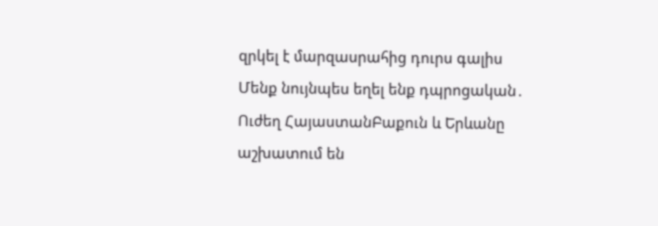զրկել է մարզասրահից դուրս գալիս Մենք նույնպես եղել ենք դպրոցական․ Ուժեղ ՀայաստանԲաքուն և Երևանը աշխատում են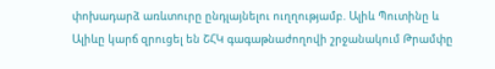փոխադարձ առևտուրը ընդլայնելու ուղղությամբ. Ալիև Պուտինը և Ալիևը կարճ զրուցել են ՇՀԿ գագաթնաժողովի շրջանակում Թրամփը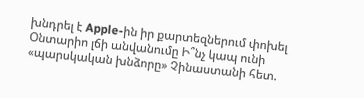խնդրել է Apple-ին իր քարտեզներում փոխել Օնտարիո լճի անվանումը Ի՞նչ կապ ունի «պարսկական խնձորը» Չինաստանի հետ.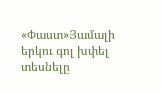«Փաստ»Յամալի երկու գոլ խփել տեսնելը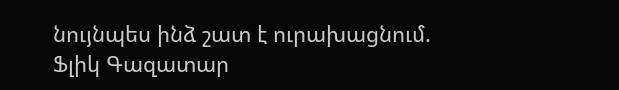նույնպես ինձ շատ է ուրախացնում. Ֆլիկ Գազատար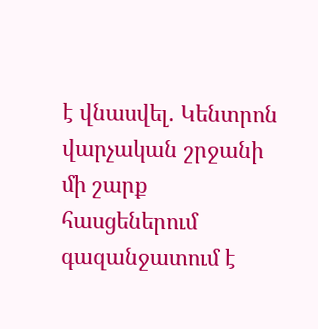է վնասվել. Կենտրոն վարչական շրջանի մի շարք հասցեներում գազանջատում է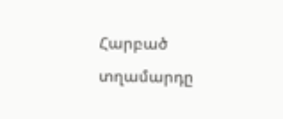Հարբած տղամարդը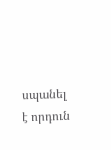սպանել է որդուն